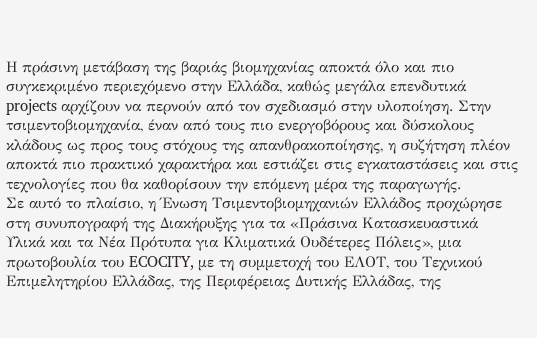Η πράσινη μετάβαση της βαριάς βιομηχανίας αποκτά όλο και πιο συγκεκριμένο περιεχόμενο στην Ελλάδα, καθώς μεγάλα επενδυτικά projects αρχίζουν να περνούν από τον σχεδιασμό στην υλοποίηση. Στην τσιμεντοβιομηχανία, έναν από τους πιο ενεργοβόρους και δύσκολους κλάδους ως προς τους στόχους της απανθρακοποίησης, η συζήτηση πλέον αποκτά πιο πρακτικό χαρακτήρα και εστιάζει στις εγκαταστάσεις και στις τεχνολογίες που θα καθορίσουν την επόμενη μέρα της παραγωγής.
Σε αυτό το πλαίσιο, η Ένωση Τσιμεντοβιομηχανιών Ελλάδος προχώρησε στη συνυπογραφή της Διακήρυξης για τα «Πράσινα Κατασκευαστικά Υλικά και τα Νέα Πρότυπα για Κλιματικά Ουδέτερες Πόλεις», μια πρωτοβουλία του ECOCITY, με τη συμμετοχή του ΕΛΟΤ, του Τεχνικού Επιμελητηρίου Ελλάδας, της Περιφέρειας Δυτικής Ελλάδας, της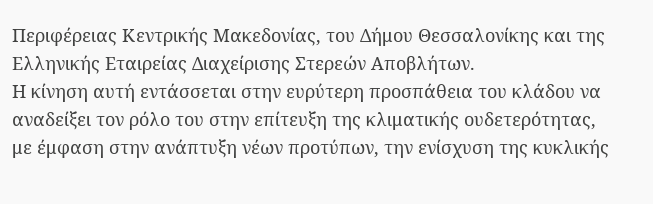Περιφέρειας Κεντρικής Μακεδονίας, του Δήμου Θεσσαλονίκης και της Ελληνικής Εταιρείας Διαχείρισης Στερεών Αποβλήτων.
Η κίνηση αυτή εντάσσεται στην ευρύτερη προσπάθεια του κλάδου να αναδείξει τον ρόλο του στην επίτευξη της κλιματικής ουδετερότητας, με έμφαση στην ανάπτυξη νέων προτύπων, την ενίσχυση της κυκλικής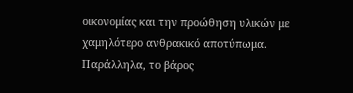οικονομίας και την προώθηση υλικών με χαμηλότερο ανθρακικό αποτύπωμα.
Παράλληλα, το βάρος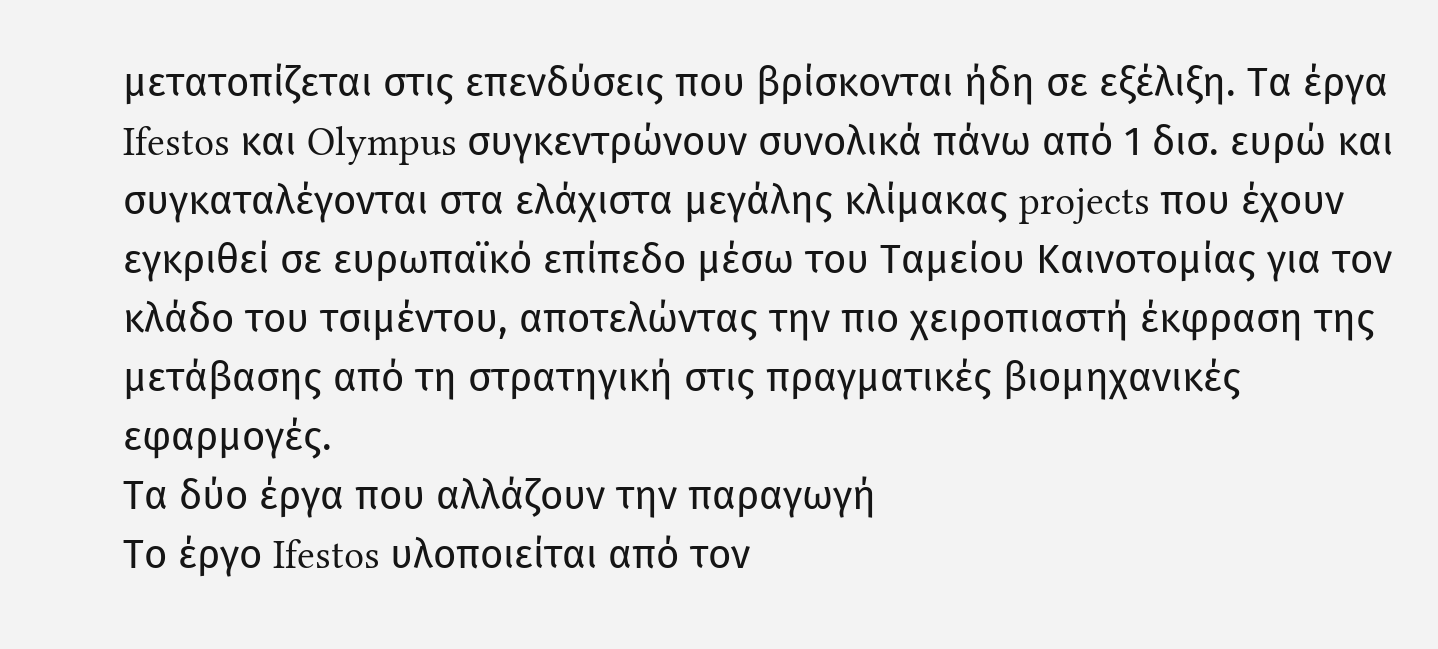μετατοπίζεται στις επενδύσεις που βρίσκονται ήδη σε εξέλιξη. Τα έργα Ifestos και Olympus συγκεντρώνουν συνολικά πάνω από 1 δισ. ευρώ και συγκαταλέγονται στα ελάχιστα μεγάλης κλίμακας projects που έχουν εγκριθεί σε ευρωπαϊκό επίπεδο μέσω του Ταμείου Καινοτομίας για τον κλάδο του τσιμέντου, αποτελώντας την πιο χειροπιαστή έκφραση της μετάβασης από τη στρατηγική στις πραγματικές βιομηχανικές εφαρμογές.
Τα δύο έργα που αλλάζουν την παραγωγή
Το έργο Ifestos υλοποιείται από τον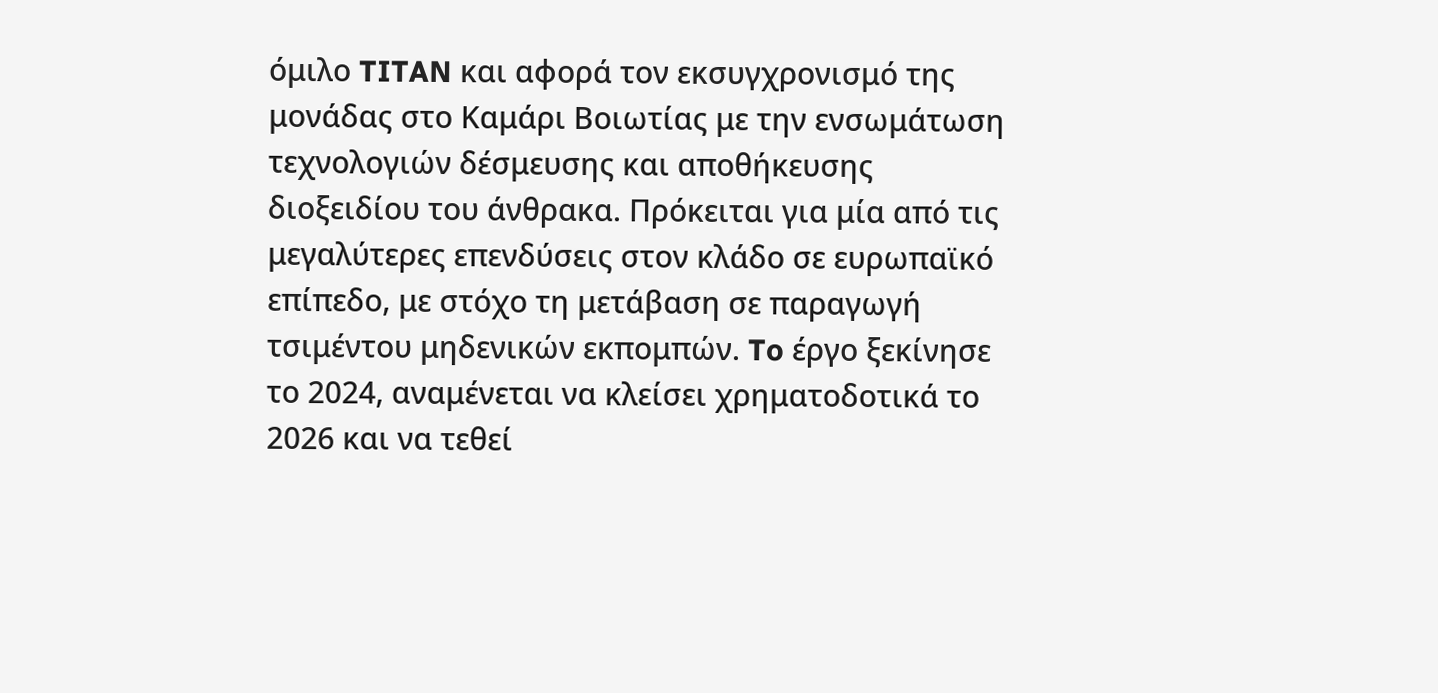όμιλο TITAN και αφορά τον εκσυγχρονισμό της μονάδας στο Καμάρι Βοιωτίας με την ενσωμάτωση τεχνολογιών δέσμευσης και αποθήκευσης διοξειδίου του άνθρακα. Πρόκειται για μία από τις μεγαλύτερες επενδύσεις στον κλάδο σε ευρωπαϊκό επίπεδο, με στόχο τη μετάβαση σε παραγωγή τσιμέντου μηδενικών εκπομπών. To έργο ξεκίνησε το 2024, αναμένεται να κλείσει χρηματοδοτικά το 2026 και να τεθεί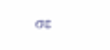σε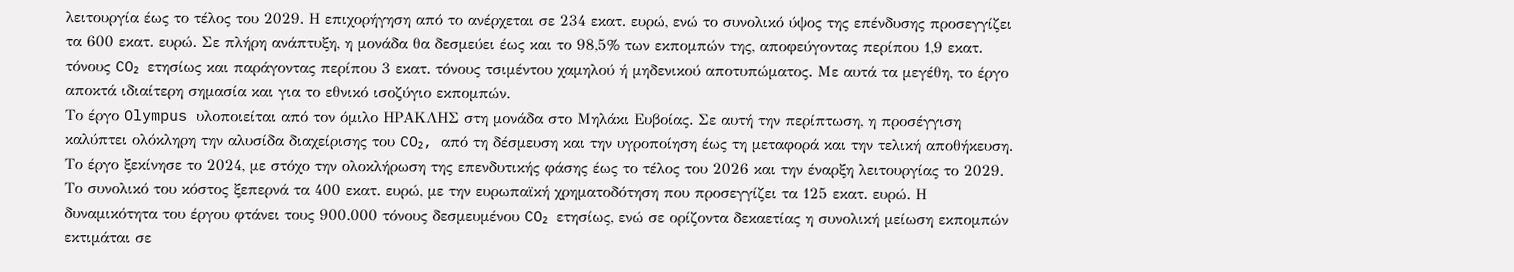λειτουργία έως το τέλος του 2029. Η επιχορήγηση από το ανέρχεται σε 234 εκατ. ευρώ, ενώ το συνολικό ύψος της επένδυσης προσεγγίζει τα 600 εκατ. ευρώ. Σε πλήρη ανάπτυξη, η μονάδα θα δεσμεύει έως και το 98,5% των εκπομπών της, αποφεύγοντας περίπου 1,9 εκατ. τόνους CO₂ ετησίως και παράγοντας περίπου 3 εκατ. τόνους τσιμέντου χαμηλού ή μηδενικού αποτυπώματος. Με αυτά τα μεγέθη, το έργο αποκτά ιδιαίτερη σημασία και για το εθνικό ισοζύγιο εκπομπών.
Το έργο Olympus υλοποιείται από τον όμιλο ΗΡΑΚΛΗΣ στη μονάδα στο Μηλάκι Ευβοίας. Σε αυτή την περίπτωση, η προσέγγιση καλύπτει ολόκληρη την αλυσίδα διαχείρισης του CO₂, από τη δέσμευση και την υγροποίηση έως τη μεταφορά και την τελική αποθήκευση. Το έργο ξεκίνησε το 2024, με στόχο την ολοκλήρωση της επενδυτικής φάσης έως το τέλος του 2026 και την έναρξη λειτουργίας το 2029. Το συνολικό του κόστος ξεπερνά τα 400 εκατ. ευρώ, με την ευρωπαϊκή χρηματοδότηση που προσεγγίζει τα 125 εκατ. ευρώ. Η δυναμικότητα του έργου φτάνει τους 900.000 τόνους δεσμευμένου CO₂ ετησίως, ενώ σε ορίζοντα δεκαετίας η συνολική μείωση εκπομπών εκτιμάται σε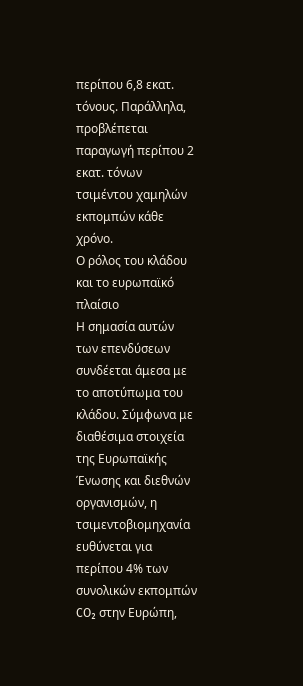περίπου 6,8 εκατ. τόνους. Παράλληλα, προβλέπεται παραγωγή περίπου 2 εκατ. τόνων τσιμέντου χαμηλών εκπομπών κάθε χρόνο.
Ο ρόλος του κλάδου και το ευρωπαϊκό πλαίσιο
Η σημασία αυτών των επενδύσεων συνδέεται άμεσα με το αποτύπωμα του κλάδου. Σύμφωνα με διαθέσιμα στοιχεία της Ευρωπαϊκής Ένωσης και διεθνών οργανισμών, η τσιμεντοβιομηχανία ευθύνεται για περίπου 4% των συνολικών εκπομπών CO₂ στην Ευρώπη,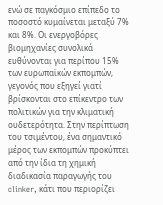ενώ σε παγκόσμιο επίπεδο το ποσοστό κυμαίνεται μεταξύ 7% και 8%. Οι ενεργοβόρες βιομηχανίες συνολικά ευθύνονται για περίπου 15% των ευρωπαϊκών εκπομπών, γεγονός που εξηγεί γιατί βρίσκονται στο επίκεντρο των πολιτικών για την κλιματική ουδετερότητα. Στην περίπτωση του τσιμέντου, ένα σημαντικό μέρος των εκπομπών προκύπτει από την ίδια τη χημική διαδικασία παραγωγής του clinker, κάτι που περιορίζει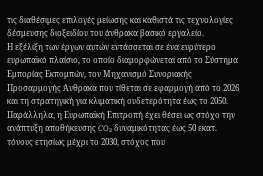τις διαθέσιμες επιλογές μείωσης και καθιστά τις τεχνολογίες δέσμευσης διοξειδίου του άνθρακα βασικό εργαλείο.
Η εξέλιξη των έργων αυτών εντάσσεται σε ένα ευρύτερο ευρωπαϊκό πλαίσιο, το οποίο διαμορφώνεται από το Σύστημα Εμπορίας Εκπομπών, τον Μηχανισμό Συνοριακής Προσαρμογής Άνθρακα που τίθεται σε εφαρμογή από το 2026 και τη στρατηγική για κλιματική ουδετερότητα έως το 2050. Παράλληλα, η Ευρωπαϊκή Επιτροπή έχει θέσει ως στόχο την ανάπτυξη αποθήκευσης CO₂ δυναμικότητας έως 50 εκατ. τόνους ετησίως μέχρι το 2030, στόχος που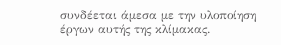συνδέεται άμεσα με την υλοποίηση έργων αυτής της κλίμακας.